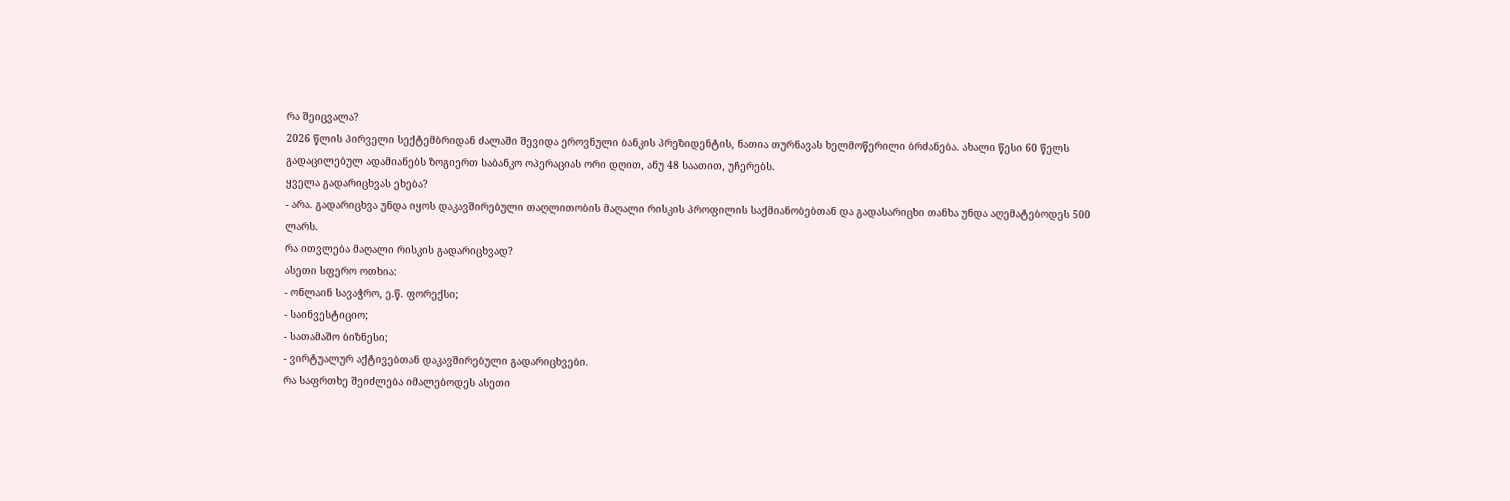რა შეიცვალა?
2026 წლის პირველი სექტემბრიდან ძალაში შევიდა ეროვნული ბანკის პრეზიდენტის, ნათია თურნავას ხელმოწერილი ბრძანება. ახალი წესი 60 წელს გადაცილებულ ადამიანებს ზოგიერთ საბანკო ოპერაციას ორი დღით, ანუ 48 საათით, უჩერებს.
ყველა გადარიცხვას ეხება?
- არა. გადარიცხვა უნდა იყოს დაკავშირებული თაღლითობის მაღალი რისკის პროფილის საქმიანობებთან და გადასარიცხი თანხა უნდა აღემატებოდეს 500 ლარს.
რა ითვლება მაღალი რისკის გადარიცხვად?
ასეთი სფერო ოთხია:
- ონლაინ სავაჭრო, ე.წ. ფორექსი;
- საინვესტიციო;
- სათამაშო ბიზნესი;
- ვირტუალურ აქტივებთან დაკავშირებული გადარიცხვები.
რა საფრთხე შეიძლება იმალებოდეს ასეთი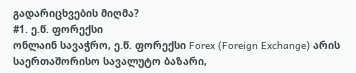გადარიცხვების მიღმა?
#1. ე.წ. ფორექსი
ონლაინ სავაჭრო, ე.წ. ფორექსი Forex (Foreign Exchange) არის საერთაშორისო სავალუტო ბაზარი,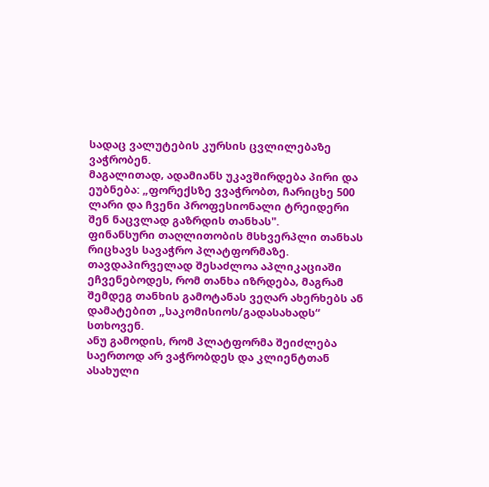სადაც ვალუტების კურსის ცვლილებაზე ვაჭრობენ.
მაგალითად, ადამიანს უკავშირდება პირი და ეუბნება: „ფორექსზე ვვაჭრობთ, ჩარიცხე 500 ლარი და ჩვენი პროფესიონალი ტრეიდერი შენ ნაცვლად გაზრდის თანხას".
ფინანსური თაღლითობის მსხვერპლი თანხას რიცხავს სავაჭრო პლატფორმაზე. თავდაპირველად შესაძლოა აპლიკაციაში ეჩვენებოდეს, რომ თანხა იზრდება, მაგრამ შემდეგ თანხის გამოტანას ვეღარ ახერხებს ან დამატებით „საკომისიოს/გადასახადს“ სთხოვენ.
ანუ გამოდის, რომ პლატფორმა შეიძლება საერთოდ არ ვაჭრობდეს და კლიენტთან ასახული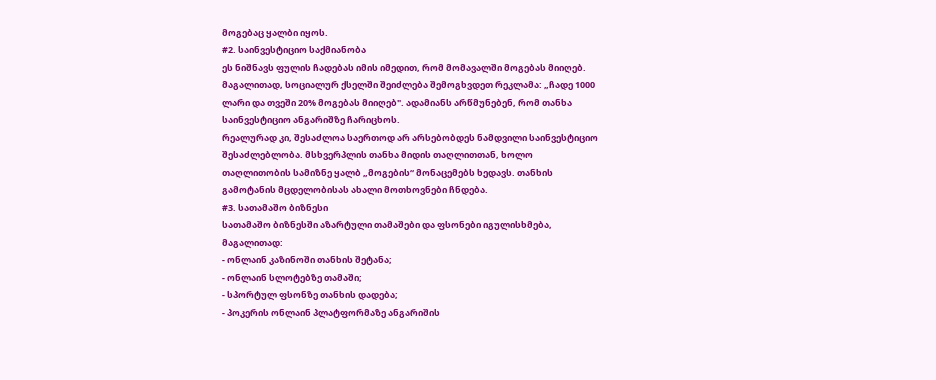მოგებაც ყალბი იყოს.
#2. საინვესტიციო საქმიანობა
ეს ნიშნავს ფულის ჩადებას იმის იმედით, რომ მომავალში მოგებას მიიღებ.
მაგალითად, სოციალურ ქსელში შეიძლება შემოგხვდეთ რეკლამა: „ჩადე 1000 ლარი და თვეში 20% მოგებას მიიღებ". ადამიანს არწმუნებენ, რომ თანხა საინვესტიციო ანგარიშზე ჩარიცხოს.
რეალურად კი, შესაძლოა საერთოდ არ არსებობდეს ნამდვილი საინვესტიციო შესაძლებლობა. მსხვერპლის თანხა მიდის თაღლითთან, ხოლო თაღლითობის სამიზნე ყალბ „მოგების“ მონაცემებს ხედავს. თანხის გამოტანის მცდელობისას ახალი მოთხოვნები ჩნდება.
#3. სათამაშო ბიზნესი
სათამაშო ბიზნესში აზარტული თამაშები და ფსონები იგულისხმება, მაგალითად:
- ონლაინ კაზინოში თანხის შეტანა;
- ონლაინ სლოტებზე თამაში;
- სპორტულ ფსონზე თანხის დადება;
- პოკერის ონლაინ პლატფორმაზე ანგარიშის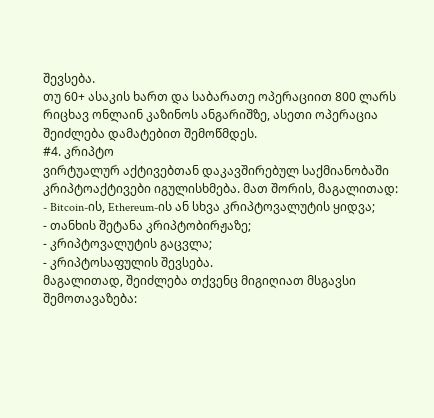შევსება.
თუ 60+ ასაკის ხართ და საბარათე ოპერაციით 800 ლარს რიცხავ ონლაინ კაზინოს ანგარიშზე, ასეთი ოპერაცია შეიძლება დამატებით შემოწმდეს.
#4. კრიპტო
ვირტუალურ აქტივებთან დაკავშირებულ საქმიანობაში კრიპტოაქტივები იგულისხმება. მათ შორის, მაგალითად:
- Bitcoin-ის, Ethereum-ის ან სხვა კრიპტოვალუტის ყიდვა;
- თანხის შეტანა კრიპტობირჟაზე;
- კრიპტოვალუტის გაცვლა;
- კრიპტოსაფულის შევსება.
მაგალითად, შეიძლება თქვენც მიგიღიათ მსგავსი შემოთავაზება: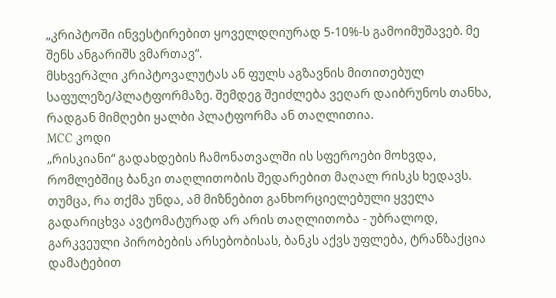„კრიპტოში ინვესტირებით ყოველდღიურად 5-10%-ს გამოიმუშავებ. მე შენს ანგარიშს ვმართავ“.
მსხვერპლი კრიპტოვალუტას ან ფულს აგზავნის მითითებულ საფულეზე/პლატფორმაზე. შემდეგ შეიძლება ვეღარ დაიბრუნოს თანხა, რადგან მიმღები ყალბი პლატფორმა ან თაღლითია.
MCC კოდი
„რისკიანი“ გადახდების ჩამონათვალში ის სფეროები მოხვდა, რომლებშიც ბანკი თაღლითობის შედარებით მაღალ რისკს ხედავს. თუმცა, რა თქმა უნდა, ამ მიზნებით განხორციელებული ყველა გადარიცხვა ავტომატურად არ არის თაღლითობა - უბრალოდ, გარკვეული პირობების არსებობისას, ბანკს აქვს უფლება, ტრანზაქცია დამატებით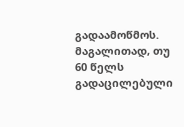გადაამოწმოს.
მაგალითად, თუ 60 წელს გადაცილებული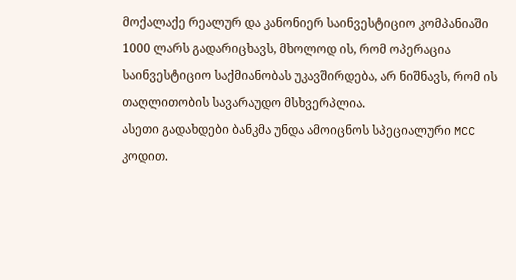მოქალაქე რეალურ და კანონიერ საინვესტიციო კომპანიაში 1000 ლარს გადარიცხავს, მხოლოდ ის, რომ ოპერაცია საინვესტიციო საქმიანობას უკავშირდება, არ ნიშნავს, რომ ის თაღლითობის სავარაუდო მსხვერპლია.
ასეთი გადახდები ბანკმა უნდა ამოიცნოს სპეციალური MCC კოდით.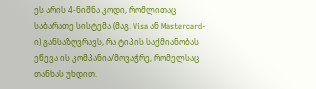ეს არის 4-ნიშნა კოდი, რომლითაც საბარათე სისტემა (მაგ. Visa ან Mastercard-ი) განსაზღვრავს, რა ტიპის საქმიანობას ეწევა ის კომპანია/მოვაჭრე, რომელსაც თანხას უხდით.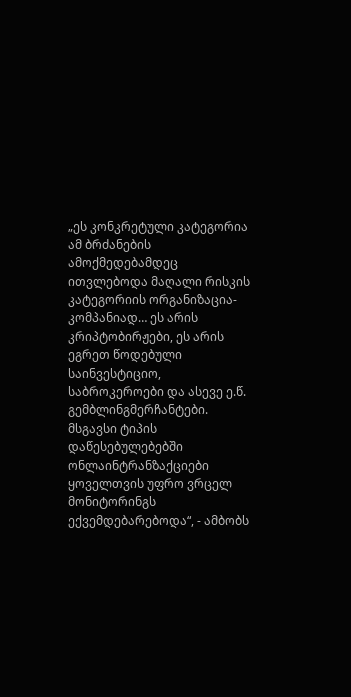„ეს კონკრეტული კატეგორია ამ ბრძანების ამოქმედებამდეც ითვლებოდა მაღალი რისკის კატეგორიის ორგანიზაცია-კომპანიად… ეს არის კრიპტობირჟები, ეს არის ეგრეთ წოდებული საინვესტიციო, საბროკეროები და ასევე ე.წ. გემბლინგმერჩანტები. მსგავსი ტიპის დაწესებულებებში ონლაინტრანზაქციები ყოველთვის უფრო ვრცელ მონიტორინგს ექვემდებარებოდა“, - ამბობს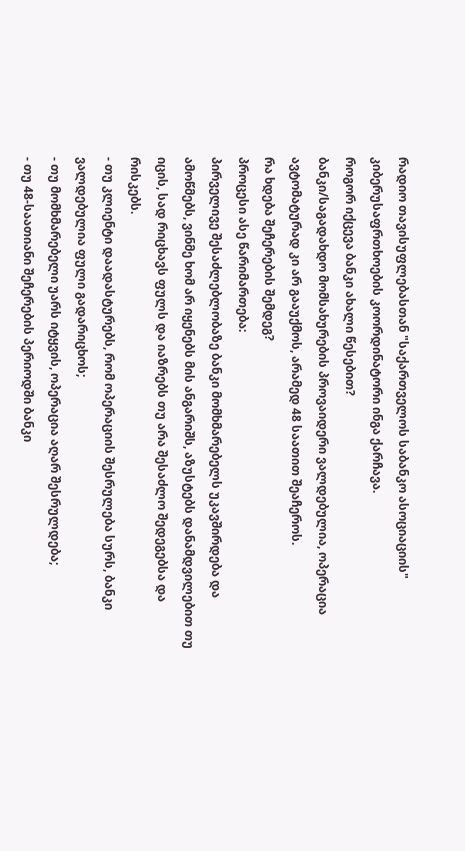რადიო თავისუფლებასთან "საქართველოს საბანკო ასოციაციის" კიბერუსაფრთხოების კოორდინატორი ინგა ქარჩავა.
როგორ იქცევა ბანკი ახალი წესებით?
ბანკი/საგადახდო მომსახურების პროვაიდერი ვალდებულია, ოპერაცია ავტომატურად კი არ გააუქმოს, არამედ 48 საათით შეაჩეროს.
რა ხდება შეჩერების შემდეგ?
პროცესი ასე წარიმართება:
პირველივე შესაძლებლობაზე ბანკი მომხმარებელს უკავშირდება და ამოწმებს, ვინმე ხომ არ იყენებს მის ანგარიშს, აზუსტებს დანამდვილებით თუ იცის, სად რიცხავს ფულს და იაზრებს თუ არა შესაძლო შედეგებსა და რისკებს.
- თუ კლიენტი დაადასტურებს, რომ ოპერაციის შესრულება სურს, ბანკი ვალდებულია ფული გადარიცხოს;
- თუ მომხმარებელი უარს იტყვის, ოპერაცია აღარ შესრულდება;
- თუ 48-საათიანი შეჩერების პერიოდში ბანკი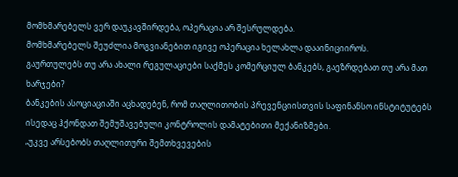მომხმარებელს ვერ დაუკავშირდება, ოპერაცია არ შესრულდება.
მომხმარებელს შეუძლია მოგვიანებით იგივე ოპერაცია ხელახლა დააინიციიროს.
გაურთულებს თუ არა ახალი რეგულაციები საქმეს კომერციულ ბანკებს, გაეზრდებათ თუ არა მათ ხარჯები?
ბანკების ასოციაციაში აცხადებენ, რომ თაღლითობის პრევენციისთვის საფინანსო ინსტიტუტებს ისედაც ჰქონდათ შემუშავებული კონტროლის დამატებითი მექანიზმები.
„უკვე არსებობს თაღლითური შემთხვევების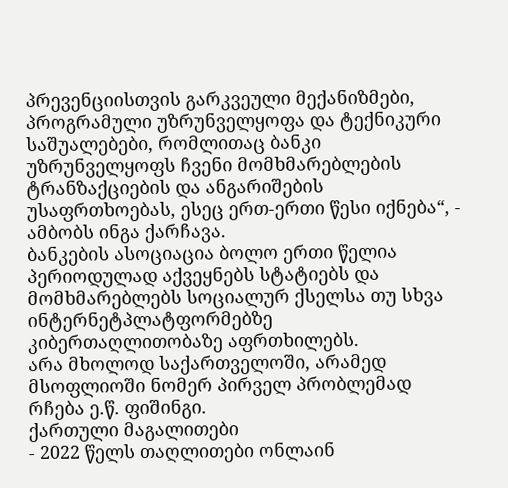პრევენციისთვის გარკვეული მექანიზმები, პროგრამული უზრუნველყოფა და ტექნიკური საშუალებები, რომლითაც ბანკი უზრუნველყოფს ჩვენი მომხმარებლების ტრანზაქციების და ანგარიშების უსაფრთხოებას, ესეც ერთ-ერთი წესი იქნება“, - ამბობს ინგა ქარჩავა.
ბანკების ასოციაცია ბოლო ერთი წელია პერიოდულად აქვეყნებს სტატიებს და მომხმარებლებს სოციალურ ქსელსა თუ სხვა ინტერნეტპლატფორმებზე კიბერთაღლითობაზე აფრთხილებს.
არა მხოლოდ საქართველოში, არამედ მსოფლიოში ნომერ პირველ პრობლემად რჩება ე.წ. ფიშინგი.
ქართული მაგალითები
- 2022 წელს თაღლითები ონლაინ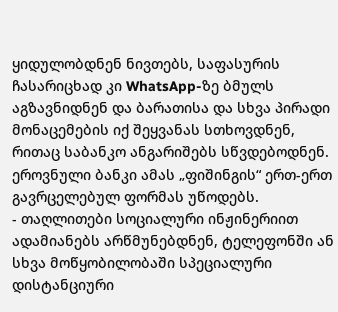ყიდულობდნენ ნივთებს, საფასურის ჩასარიცხად კი WhatsApp-ზე ბმულს აგზავნიდნენ და ბარათისა და სხვა პირადი მონაცემების იქ შეყვანას სთხოვდნენ, რითაც საბანკო ანგარიშებს სწვდებოდნენ. ეროვნული ბანკი ამას „ფიშინგის“ ერთ-ერთ გავრცელებულ ფორმას უწოდებს.
- თაღლითები სოციალური ინჟინერიით ადამიანებს არწმუნებდნენ, ტელეფონში ან სხვა მოწყობილობაში სპეციალური დისტანციური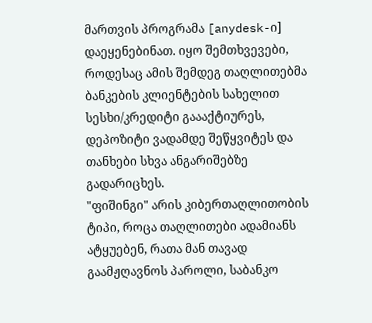მართვის პროგრამა [anydesk-ი] დაეყენებინათ. იყო შემთხვევები, როდესაც ამის შემდეგ თაღლითებმა ბანკების კლიენტების სახელით სესხი/კრედიტი გაააქტიურეს, დეპოზიტი ვადამდე შეწყვიტეს და თანხები სხვა ანგარიშებზე გადარიცხეს.
"ფიშინგი" არის კიბერთაღლითობის ტიპი, როცა თაღლითები ადამიანს ატყუებენ, რათა მან თავად გაამჟღავნოს პაროლი, საბანკო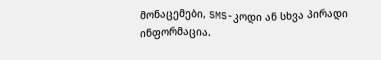მონაცემები, SMS-კოდი ან სხვა პირადი ინფორმაცია.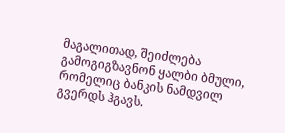მაგალითად, შეიძლება გამოგიგზავნონ ყალბი ბმული, რომელიც ბანკის ნამდვილ გვერდს ჰგავს.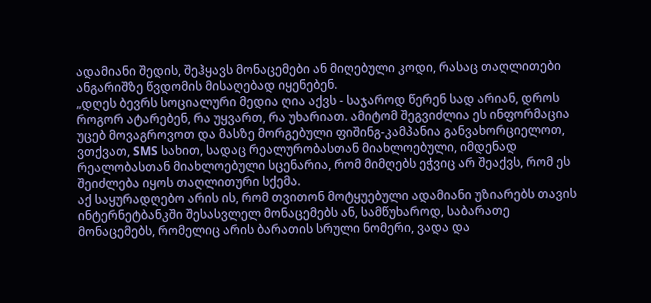ადამიანი შედის, შეჰყავს მონაცემები ან მიღებული კოდი, რასაც თაღლითები ანგარიშზე წვდომის მისაღებად იყენებენ.
„დღეს ბევრს სოციალური მედია ღია აქვს - საჯაროდ წერენ სად არიან, დროს როგორ ატარებენ, რა უყვართ, რა უხარიათ. ამიტომ შეგვიძლია ეს ინფორმაცია უცებ მოვაგროვოთ და მასზე მორგებული ფიშინგ-კამპანია განვახორციელოთ, ვთქვათ, SMS სახით, სადაც რეალურობასთან მიახლოებული, იმდენად რეალობასთან მიახლოებული სცენარია, რომ მიმღებს ეჭვიც არ შეაქვს, რომ ეს შეიძლება იყოს თაღლითური სქემა.
აქ საყურადღებო არის ის, რომ თვითონ მოტყუებული ადამიანი უზიარებს თავის ინტერნეტბანკში შესასვლელ მონაცემებს ან, სამწუხაროდ, საბარათე მონაცემებს, რომელიც არის ბარათის სრული ნომერი, ვადა და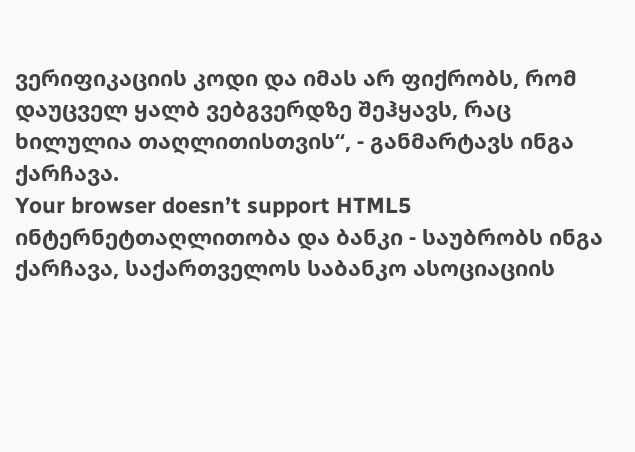ვერიფიკაციის კოდი და იმას არ ფიქრობს, რომ დაუცველ ყალბ ვებგვერდზე შეჰყავს, რაც ხილულია თაღლითისთვის“, - განმარტავს ინგა ქარჩავა.
Your browser doesn’t support HTML5
ინტერნეტთაღლითობა და ბანკი - საუბრობს ინგა ქარჩავა, საქართველოს საბანკო ასოციაციის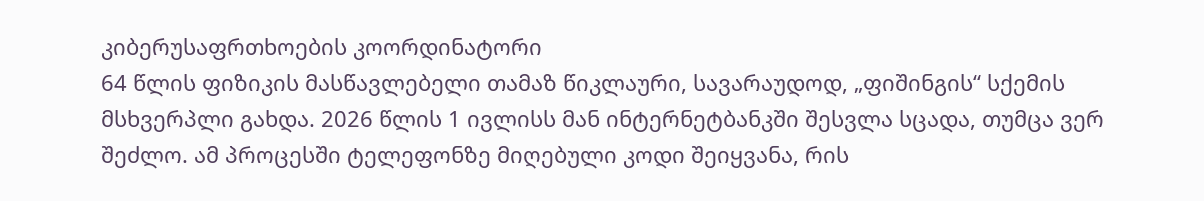კიბერუსაფრთხოების კოორდინატორი
64 წლის ფიზიკის მასწავლებელი თამაზ წიკლაური, სავარაუდოდ, „ფიშინგის“ სქემის მსხვერპლი გახდა. 2026 წლის 1 ივლისს მან ინტერნეტბანკში შესვლა სცადა, თუმცა ვერ შეძლო. ამ პროცესში ტელეფონზე მიღებული კოდი შეიყვანა, რის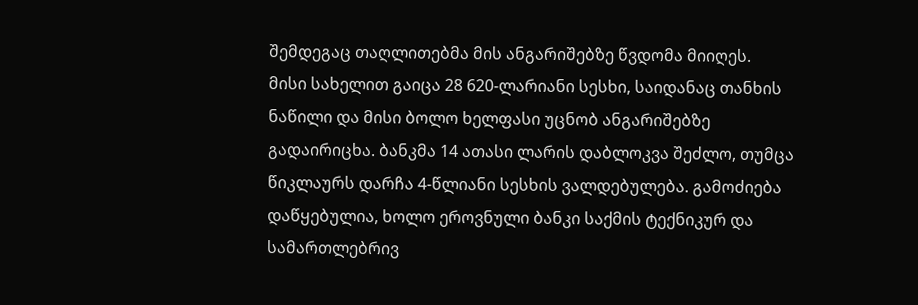შემდეგაც თაღლითებმა მის ანგარიშებზე წვდომა მიიღეს.
მისი სახელით გაიცა 28 620-ლარიანი სესხი, საიდანაც თანხის ნაწილი და მისი ბოლო ხელფასი უცნობ ანგარიშებზე გადაირიცხა. ბანკმა 14 ათასი ლარის დაბლოკვა შეძლო, თუმცა წიკლაურს დარჩა 4-წლიანი სესხის ვალდებულება. გამოძიება დაწყებულია, ხოლო ეროვნული ბანკი საქმის ტექნიკურ და სამართლებრივ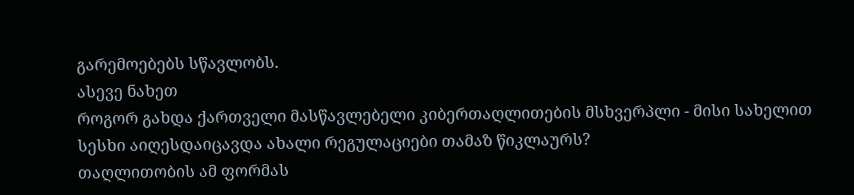გარემოებებს სწავლობს.
ასევე ნახეთ
როგორ გახდა ქართველი მასწავლებელი კიბერთაღლითების მსხვერპლი - მისი სახელით სესხი აიღესდაიცავდა ახალი რეგულაციები თამაზ წიკლაურს?
თაღლითობის ამ ფორმას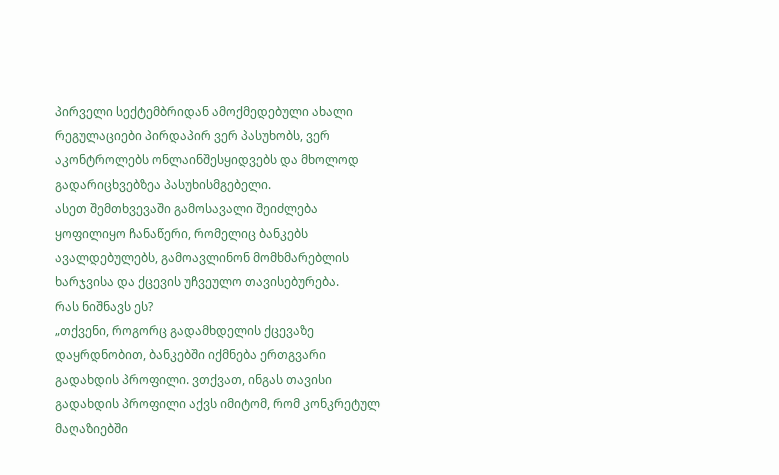პირველი სექტემბრიდან ამოქმედებული ახალი რეგულაციები პირდაპირ ვერ პასუხობს, ვერ აკონტროლებს ონლაინშესყიდვებს და მხოლოდ გადარიცხვებზეა პასუხისმგებელი.
ასეთ შემთხვევაში გამოსავალი შეიძლება ყოფილიყო ჩანაწერი, რომელიც ბანკებს ავალდებულებს, გამოავლინონ მომხმარებლის ხარჯვისა და ქცევის უჩვეულო თავისებურება.
რას ნიშნავს ეს?
„თქვენი, როგორც გადამხდელის ქცევაზე დაყრდნობით, ბანკებში იქმნება ერთგვარი გადახდის პროფილი. ვთქვათ, ინგას თავისი გადახდის პროფილი აქვს იმიტომ, რომ კონკრეტულ მაღაზიებში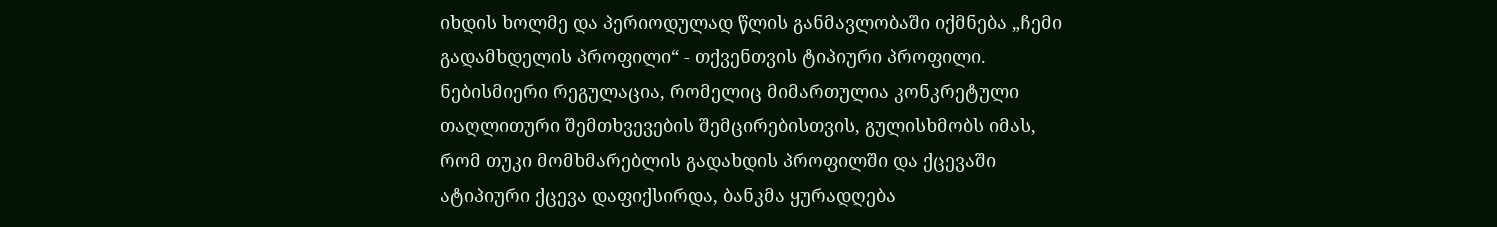იხდის ხოლმე და პერიოდულად წლის განმავლობაში იქმნება „ჩემი გადამხდელის პროფილი“ - თქვენთვის ტიპიური პროფილი. ნებისმიერი რეგულაცია, რომელიც მიმართულია კონკრეტული თაღლითური შემთხვევების შემცირებისთვის, გულისხმობს იმას, რომ თუკი მომხმარებლის გადახდის პროფილში და ქცევაში ატიპიური ქცევა დაფიქსირდა, ბანკმა ყურადღება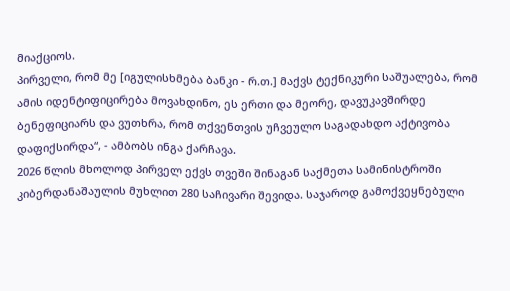მიაქციოს.
პირველი, რომ მე [იგულისხმება ბანკი - რ.თ.] მაქვს ტექნიკური საშუალება, რომ ამის იდენტიფიცირება მოვახდინო, ეს ერთი და მეორე, დავუკავშირდე ბენეფიციარს და ვუთხრა, რომ თქვენთვის უჩვეულო საგადახდო აქტივობა დაფიქსირდა“, - ამბობს ინგა ქარჩავა.
2026 წლის მხოლოდ პირველ ექვს თვეში შინაგან საქმეთა სამინისტროში კიბერდანაშაულის მუხლით 280 საჩივარი შევიდა. საჯაროდ გამოქვეყნებული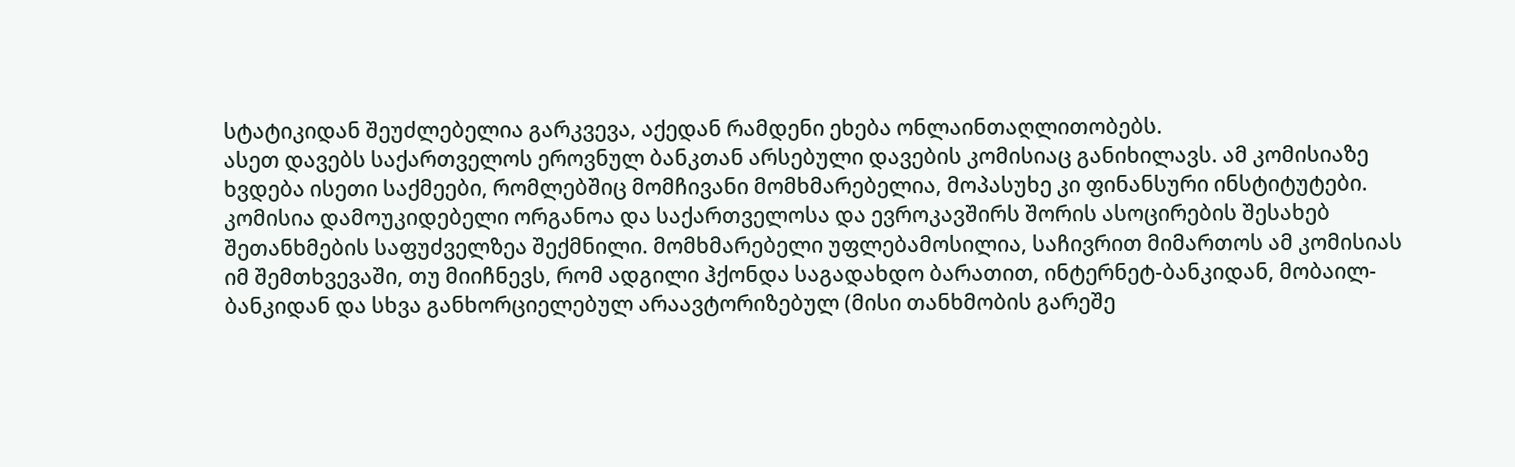სტატიკიდან შეუძლებელია გარკვევა, აქედან რამდენი ეხება ონლაინთაღლითობებს.
ასეთ დავებს საქართველოს ეროვნულ ბანკთან არსებული დავების კომისიაც განიხილავს. ამ კომისიაზე ხვდება ისეთი საქმეები, რომლებშიც მომჩივანი მომხმარებელია, მოპასუხე კი ფინანსური ინსტიტუტები.
კომისია დამოუკიდებელი ორგანოა და საქართველოსა და ევროკავშირს შორის ასოცირების შესახებ შეთანხმების საფუძველზეა შექმნილი. მომხმარებელი უფლებამოსილია, საჩივრით მიმართოს ამ კომისიას იმ შემთხვევაში, თუ მიიჩნევს, რომ ადგილი ჰქონდა საგადახდო ბარათით, ინტერნეტ-ბანკიდან, მობაილ-ბანკიდან და სხვა განხორციელებულ არაავტორიზებულ (მისი თანხმობის გარეშე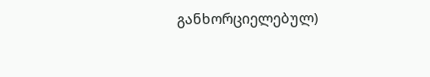განხორციელებულ)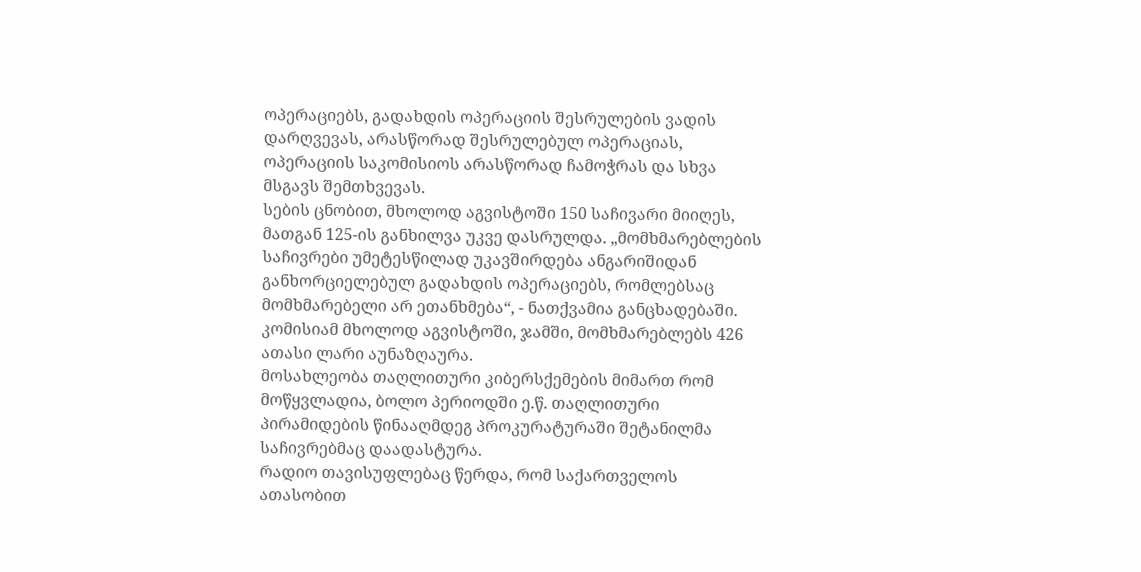ოპერაციებს, გადახდის ოპერაციის შესრულების ვადის დარღვევას, არასწორად შესრულებულ ოპერაციას, ოპერაციის საკომისიოს არასწორად ჩამოჭრას და სხვა მსგავს შემთხვევას.
სების ცნობით, მხოლოდ აგვისტოში 150 საჩივარი მიიღეს, მათგან 125-ის განხილვა უკვე დასრულდა. „მომხმარებლების საჩივრები უმეტესწილად უკავშირდება ანგარიშიდან განხორციელებულ გადახდის ოპერაციებს, რომლებსაც მომხმარებელი არ ეთანხმება“, - ნათქვამია განცხადებაში.
კომისიამ მხოლოდ აგვისტოში, ჯამში, მომხმარებლებს 426 ათასი ლარი აუნაზღაურა.
მოსახლეობა თაღლითური კიბერსქემების მიმართ რომ მოწყვლადია, ბოლო პერიოდში ე.წ. თაღლითური პირამიდების წინააღმდეგ პროკურატურაში შეტანილმა საჩივრებმაც დაადასტურა.
რადიო თავისუფლებაც წერდა, რომ საქართველოს ათასობით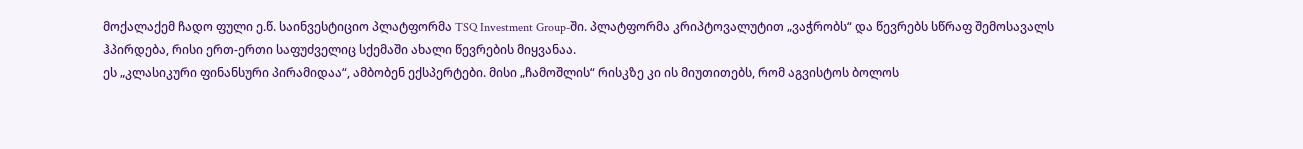მოქალაქემ ჩადო ფული ე.წ. საინვესტიციო პლატფორმა TSQ Investment Group-ში. პლატფორმა კრიპტოვალუტით „ვაჭრობს“ და წევრებს სწრაფ შემოსავალს ჰპირდება, რისი ერთ-ერთი საფუძველიც სქემაში ახალი წევრების მიყვანაა.
ეს „კლასიკური ფინანსური პირამიდაა“, ამბობენ ექსპერტები. მისი „ჩამოშლის“ რისკზე კი ის მიუთითებს, რომ აგვისტოს ბოლოს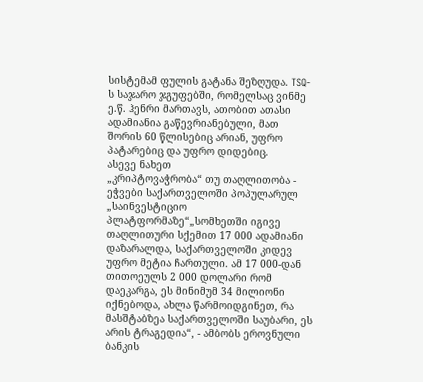სისტემამ ფულის გატანა შეზღუდა. TSQ-ს საჯარო ჯგუფებში, რომელსაც ვინმე ე.წ. ჰენრი მართავს, ათობით ათასი ადამიანია გაწევრიანებული, მათ შორის 60 წლისებიც არიან, უფრო პატარებიც და უფრო დიდებიც.
ასევე ნახეთ
„კრიპტოვაჭრობა“ თუ თაღლითობა - ეჭვები საქართველოში პოპულარულ „საინვესტიციო პლატფორმაზე“„სომხეთში იგივე თაღლითური სქემით 17 000 ადამიანი დაზარალდა, საქართველოში კიდევ უფრო მეტია ჩართული. ამ 17 000-დან თითოეულს 2 000 დოლარი რომ დაეკარგა, ეს მინიმუმ 34 მილიონი იქნებოდა, ახლა წარმოიდგინეთ, რა მასშტაბზეა საქართველოში საუბარი, ეს არის ტრაგედია“, - ამბობს ეროვნული ბანკის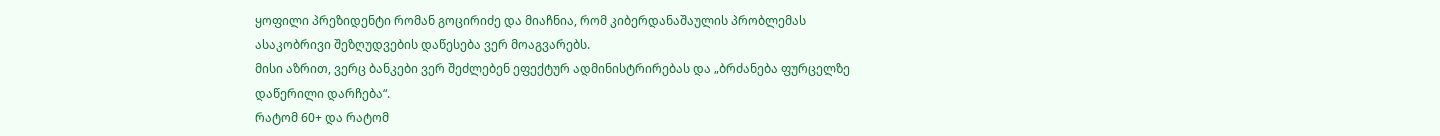ყოფილი პრეზიდენტი რომან გოცირიძე და მიაჩნია, რომ კიბერდანაშაულის პრობლემას ასაკობრივი შეზღუდვების დაწესება ვერ მოაგვარებს.
მისი აზრით, ვერც ბანკები ვერ შეძლებენ ეფექტურ ადმინისტრირებას და „ბრძანება ფურცელზე დაწერილი დარჩება“.
რატომ 60+ და რატომ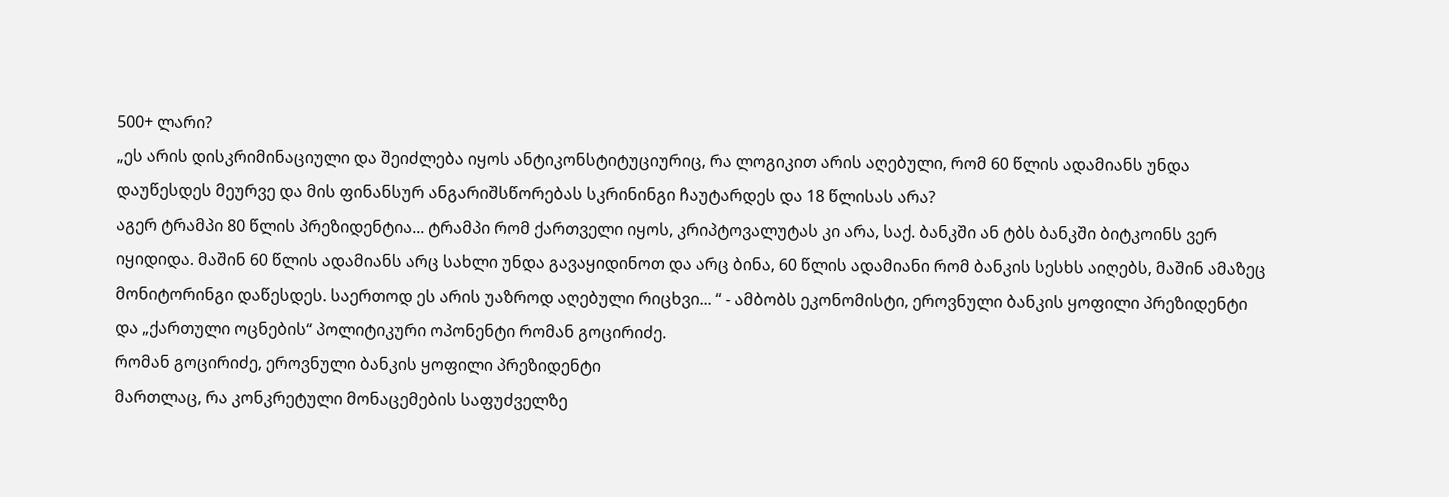500+ ლარი?
„ეს არის დისკრიმინაციული და შეიძლება იყოს ანტიკონსტიტუციურიც, რა ლოგიკით არის აღებული, რომ 60 წლის ადამიანს უნდა დაუწესდეს მეურვე და მის ფინანსურ ანგარიშსწორებას სკრინინგი ჩაუტარდეს და 18 წლისას არა?
აგერ ტრამპი 80 წლის პრეზიდენტია... ტრამპი რომ ქართველი იყოს, კრიპტოვალუტას კი არა, საქ. ბანკში ან ტბს ბანკში ბიტკოინს ვერ იყიდიდა. მაშინ 60 წლის ადამიანს არც სახლი უნდა გავაყიდინოთ და არც ბინა, 60 წლის ადამიანი რომ ბანკის სესხს აიღებს, მაშინ ამაზეც მონიტორინგი დაწესდეს. საერთოდ ეს არის უაზროდ აღებული რიცხვი... “ - ამბობს ეკონომისტი, ეროვნული ბანკის ყოფილი პრეზიდენტი და „ქართული ოცნების“ პოლიტიკური ოპონენტი რომან გოცირიძე.
რომან გოცირიძე, ეროვნული ბანკის ყოფილი პრეზიდენტი
მართლაც, რა კონკრეტული მონაცემების საფუძველზე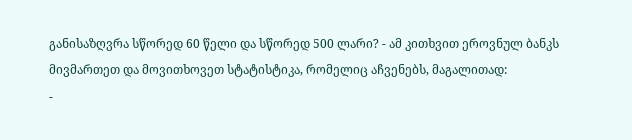განისაზღვრა სწორედ 60 წელი და სწორედ 500 ლარი? - ამ კითხვით ეროვნულ ბანკს მივმართეთ და მოვითხოვეთ სტატისტიკა, რომელიც აჩვენებს, მაგალითად:
-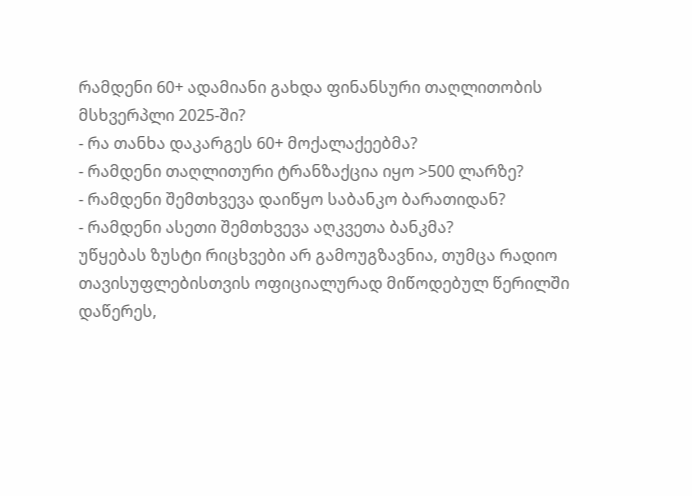რამდენი 60+ ადამიანი გახდა ფინანსური თაღლითობის მსხვერპლი 2025-ში?
- რა თანხა დაკარგეს 60+ მოქალაქეებმა?
- რამდენი თაღლითური ტრანზაქცია იყო >500 ლარზე?
- რამდენი შემთხვევა დაიწყო საბანკო ბარათიდან?
- რამდენი ასეთი შემთხვევა აღკვეთა ბანკმა?
უწყებას ზუსტი რიცხვები არ გამოუგზავნია, თუმცა რადიო თავისუფლებისთვის ოფიციალურად მიწოდებულ წერილში დაწერეს,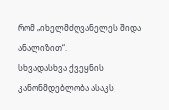რომ „იხელმძღვანელეს შიდა ანალიზით“.
სხვადასხვა ქვეყნის კანონმდებლობა ასაკს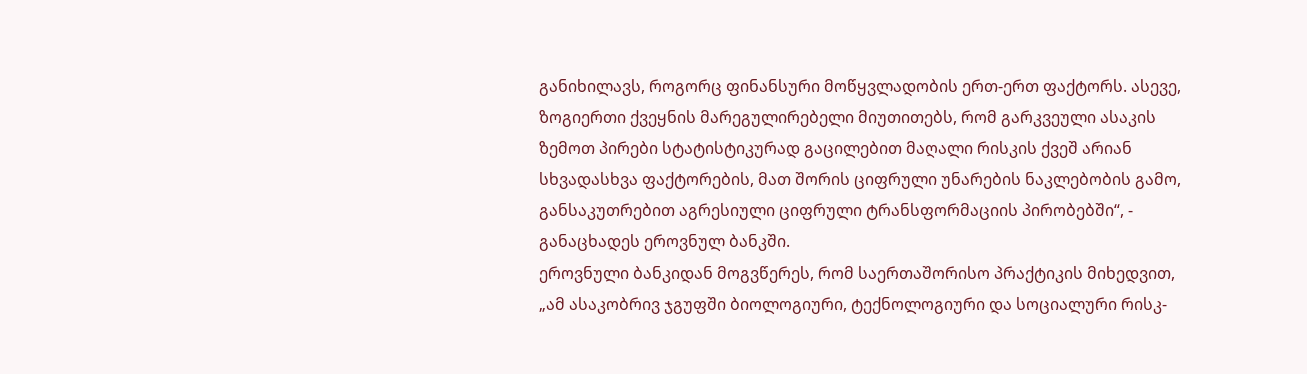განიხილავს, როგორც ფინანსური მოწყვლადობის ერთ-ერთ ფაქტორს. ასევე, ზოგიერთი ქვეყნის მარეგულირებელი მიუთითებს, რომ გარკვეული ასაკის ზემოთ პირები სტატისტიკურად გაცილებით მაღალი რისკის ქვეშ არიან სხვადასხვა ფაქტორების, მათ შორის ციფრული უნარების ნაკლებობის გამო, განსაკუთრებით აგრესიული ციფრული ტრანსფორმაციის პირობებში“, - განაცხადეს ეროვნულ ბანკში.
ეროვნული ბანკიდან მოგვწერეს, რომ საერთაშორისო პრაქტიკის მიხედვით, „ამ ასაკობრივ ჯგუფში ბიოლოგიური, ტექნოლოგიური და სოციალური რისკ-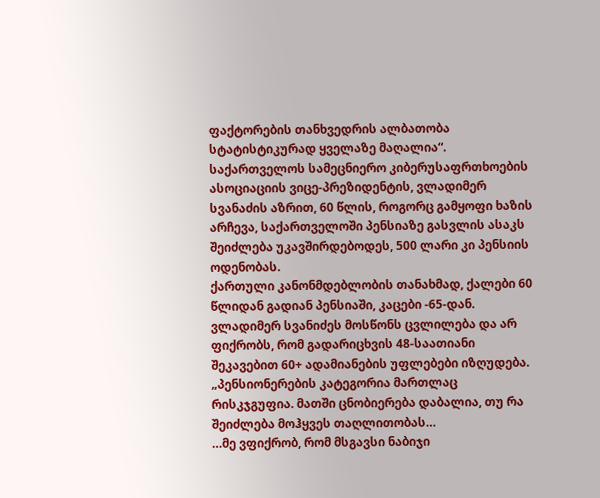ფაქტორების თანხვედრის ალბათობა სტატისტიკურად ყველაზე მაღალია“.
საქართველოს სამეცნიერო კიბერუსაფრთხოების ასოციაციის ვიცე-პრეზიდენტის, ვლადიმერ სვანაძის აზრით, 60 წლის, როგორც გამყოფი ხაზის არჩევა, საქართველოში პენსიაზე გასვლის ასაკს შეიძლება უკავშირდებოდეს, 500 ლარი კი პენსიის ოდენობას.
ქართული კანონმდებლობის თანახმად, ქალები 60 წლიდან გადიან პენსიაში, კაცები -65-დან.
ვლადიმერ სვანიძეს მოსწონს ცვლილება და არ ფიქრობს, რომ გადარიცხვის 48-საათიანი შეკავებით 60+ ადამიანების უფლებები იზღუდება.
„პენსიონერების კატეგორია მართლაც რისკჯგუფია. მათში ცნობიერება დაბალია, თუ რა შეიძლება მოჰყვეს თაღლითობას…
…მე ვფიქრობ, რომ მსგავსი ნაბიჯი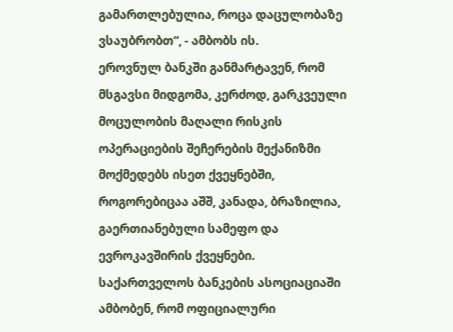გამართლებულია, როცა დაცულობაზე ვსაუბრობთ“, - ამბობს ის.
ეროვნულ ბანკში განმარტავენ, რომ მსგავსი მიდგომა, კერძოდ, გარკვეული მოცულობის მაღალი რისკის ოპერაციების შეჩერების მექანიზმი მოქმედებს ისეთ ქვეყნებში, როგორებიცაა აშშ, კანადა, ბრაზილია, გაერთიანებული სამეფო და ევროკავშირის ქვეყნები.
საქართველოს ბანკების ასოციაციაში ამბობენ, რომ ოფიციალური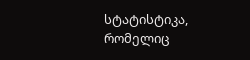სტატისტიკა, რომელიც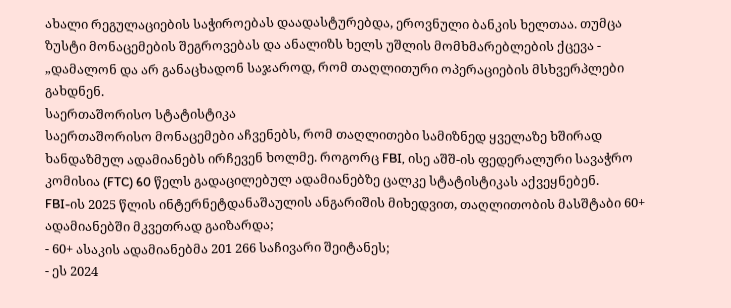ახალი რეგულაციების საჭიროებას დაადასტურებდა, ეროვნული ბანკის ხელთაა. თუმცა ზუსტი მონაცემების შეგროვებას და ანალიზს ხელს უშლის მომხმარებლების ქცევა - „დამალონ და არ განაცხადონ საჯაროდ, რომ თაღლითური ოპერაციების მსხვერპლები გახდნენ.
საერთაშორისო სტატისტიკა
საერთაშორისო მონაცემები აჩვენებს, რომ თაღლითები სამიზნედ ყველაზე ხშირად ხანდაზმულ ადამიანებს ირჩევენ ხოლმე. როგორც FBI, ისე აშშ-ის ფედერალური სავაჭრო კომისია (FTC) 60 წელს გადაცილებულ ადამიანებზე ცალკე სტატისტიკას აქვეყნებენ.
FBI-ის 2025 წლის ინტერნეტდანაშაულის ანგარიშის მიხედვით, თაღლითობის მასშტაბი 60+ ადამიანებში მკვეთრად გაიზარდა;
- 60+ ასაკის ადამიანებმა 201 266 საჩივარი შეიტანეს;
- ეს 2024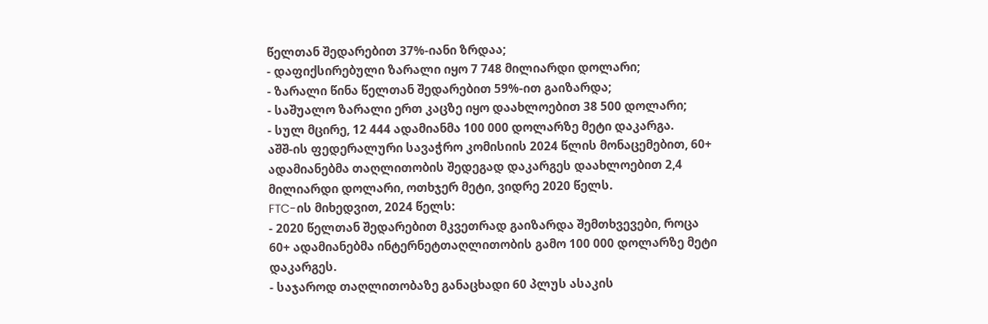წელთან შედარებით 37%-იანი ზრდაა;
- დაფიქსირებული ზარალი იყო 7 748 მილიარდი დოლარი;
- ზარალი წინა წელთან შედარებით 59%-ით გაიზარდა;
- საშუალო ზარალი ერთ კაცზე იყო დაახლოებით 38 500 დოლარი;
- სულ მცირე, 12 444 ადამიანმა 100 000 დოლარზე მეტი დაკარგა.
აშშ-ის ფედერალური სავაჭრო კომისიის 2024 წლის მონაცემებით, 60+ ადამიანებმა თაღლითობის შედეგად დაკარგეს დაახლოებით 2,4 მილიარდი დოლარი, ოთხჯერ მეტი, ვიდრე 2020 წელს.
FTC-ის მიხედვით, 2024 წელს:
- 2020 წელთან შედარებით მკვეთრად გაიზარდა შემთხვევები, როცა 60+ ადამიანებმა ინტერნეტთაღლითობის გამო 100 000 დოლარზე მეტი დაკარგეს.
- საჯაროდ თაღლითობაზე განაცხადი 60 პლუს ასაკის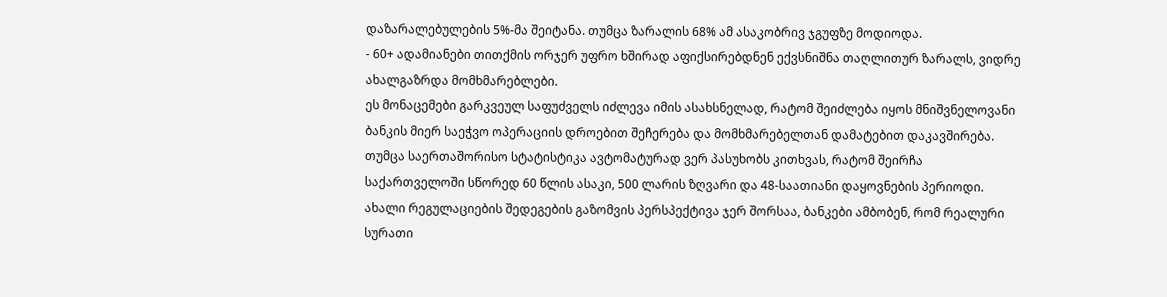დაზარალებულების 5%-მა შეიტანა. თუმცა ზარალის 68% ამ ასაკობრივ ჯგუფზე მოდიოდა.
- 60+ ადამიანები თითქმის ორჯერ უფრო ხშირად აფიქსირებდნენ ექვსნიშნა თაღლითურ ზარალს, ვიდრე ახალგაზრდა მომხმარებლები.
ეს მონაცემები გარკვეულ საფუძველს იძლევა იმის ასახსნელად, რატომ შეიძლება იყოს მნიშვნელოვანი ბანკის მიერ საეჭვო ოპერაციის დროებით შეჩერება და მომხმარებელთან დამატებით დაკავშირება. თუმცა საერთაშორისო სტატისტიკა ავტომატურად ვერ პასუხობს კითხვას, რატომ შეირჩა საქართველოში სწორედ 60 წლის ასაკი, 500 ლარის ზღვარი და 48-საათიანი დაყოვნების პერიოდი.
ახალი რეგულაციების შედეგების გაზომვის პერსპექტივა ჯერ შორსაა, ბანკები ამბობენ, რომ რეალური სურათი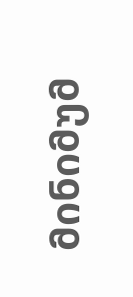მინიმუმ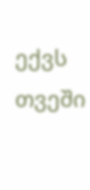ექვს თვეში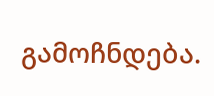გამოჩნდება.